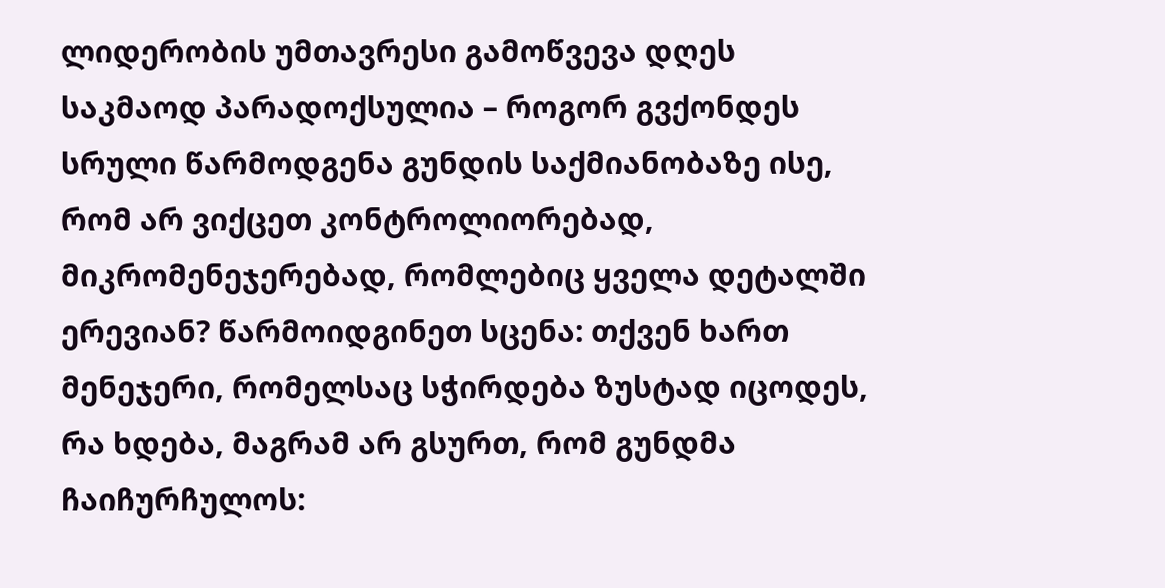ლიდერობის უმთავრესი გამოწვევა დღეს საკმაოდ პარადოქსულია – როგორ გვქონდეს სრული წარმოდგენა გუნდის საქმიანობაზე ისე, რომ არ ვიქცეთ კონტროლიორებად, მიკრომენეჯერებად, რომლებიც ყველა დეტალში ერევიან? წარმოიდგინეთ სცენა: თქვენ ხართ მენეჯერი, რომელსაც სჭირდება ზუსტად იცოდეს, რა ხდება, მაგრამ არ გსურთ, რომ გუნდმა ჩაიჩურჩულოს: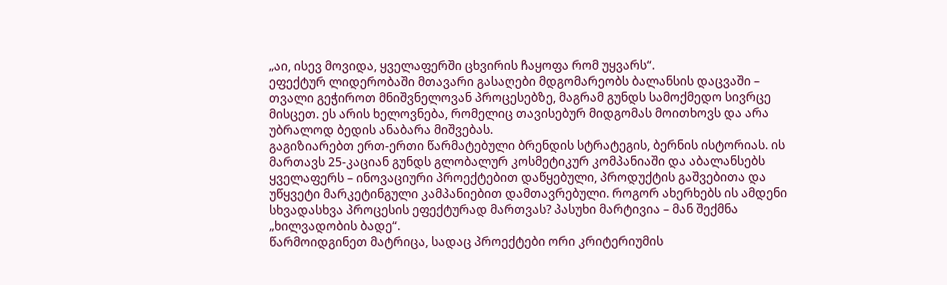„აი, ისევ მოვიდა, ყველაფერში ცხვირის ჩაყოფა რომ უყვარს“.
ეფექტურ ლიდერობაში მთავარი გასაღები მდგომარეობს ბალანსის დაცვაში – თვალი გეჭიროთ მნიშვნელოვან პროცესებზე, მაგრამ გუნდს სამოქმედო სივრცე მისცეთ. ეს არის ხელოვნება, რომელიც თავისებურ მიდგომას მოითხოვს და არა უბრალოდ ბედის ანაბარა მიშვებას.
გაგიზიარებთ ერთ-ერთი წარმატებული ბრენდის სტრატეგის, ბერნის ისტორიას. ის მართავს 25-კაციან გუნდს გლობალურ კოსმეტიკურ კომპანიაში და აბალანსებს ყველაფერს – ინოვაციური პროექტებით დაწყებული, პროდუქტის გაშვებითა და უწყვეტი მარკეტინგული კამპანიებით დამთავრებული. როგორ ახერხებს ის ამდენი სხვადასხვა პროცესის ეფექტურად მართვას? პასუხი მარტივია – მან შექმნა „ხილვადობის ბადე“.
წარმოიდგინეთ მატრიცა, სადაც პროექტები ორი კრიტერიუმის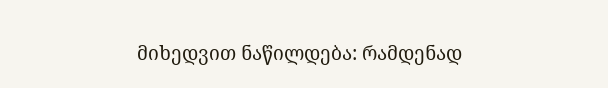მიხედვით ნაწილდება: რამდენად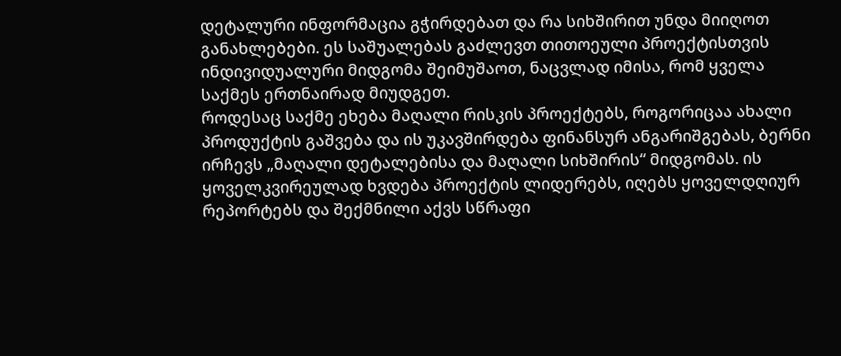დეტალური ინფორმაცია გჭირდებათ და რა სიხშირით უნდა მიიღოთ განახლებები. ეს საშუალებას გაძლევთ თითოეული პროექტისთვის ინდივიდუალური მიდგომა შეიმუშაოთ, ნაცვლად იმისა, რომ ყველა საქმეს ერთნაირად მიუდგეთ.
როდესაც საქმე ეხება მაღალი რისკის პროექტებს, როგორიცაა ახალი პროდუქტის გაშვება და ის უკავშირდება ფინანსურ ანგარიშგებას, ბერნი ირჩევს „მაღალი დეტალებისა და მაღალი სიხშირის“ მიდგომას. ის ყოველკვირეულად ხვდება პროექტის ლიდერებს, იღებს ყოველდღიურ რეპორტებს და შექმნილი აქვს სწრაფი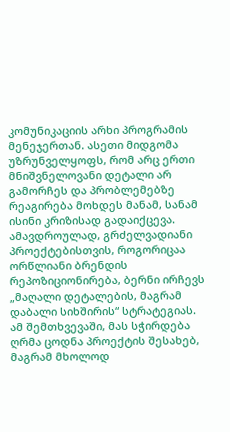კომუნიკაციის არხი პროგრამის მენეჯერთან. ასეთი მიდგომა უზრუნველყოფს, რომ არც ერთი მნიშვნელოვანი დეტალი არ გამორჩეს და პრობლემებზე რეაგირება მოხდეს მანამ, სანამ ისინი კრიზისად გადაიქცევა.
ამავდროულად, გრძელვადიანი პროექტებისთვის, როგორიცაა ორწლიანი ბრენდის რეპოზიციონირება, ბერნი ირჩევს „მაღალი დეტალების, მაგრამ დაბალი სიხშირის“ სტრატეგიას. ამ შემთხვევაში, მას სჭირდება ღრმა ცოდნა პროექტის შესახებ, მაგრამ მხოლოდ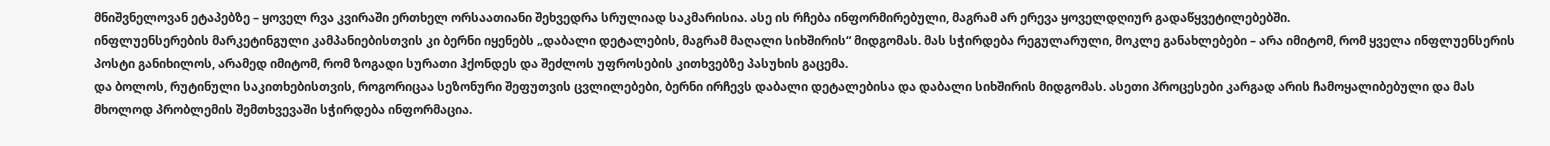მნიშვნელოვან ეტაპებზე – ყოველ რვა კვირაში ერთხელ ორსაათიანი შეხვედრა სრულიად საკმარისია. ასე ის რჩება ინფორმირებული, მაგრამ არ ერევა ყოველდღიურ გადაწყვეტილებებში.
ინფლუენსერების მარკეტინგული კამპანიებისთვის კი ბერნი იყენებს „დაბალი დეტალების, მაგრამ მაღალი სიხშირის“ მიდგომას. მას სჭირდება რეგულარული, მოკლე განახლებები – არა იმიტომ, რომ ყველა ინფლუენსერის პოსტი განიხილოს, არამედ იმიტომ, რომ ზოგადი სურათი ჰქონდეს და შეძლოს უფროსების კითხვებზე პასუხის გაცემა.
და ბოლოს, რუტინული საკითხებისთვის, როგორიცაა სეზონური შეფუთვის ცვლილებები, ბერნი ირჩევს დაბალი დეტალებისა და დაბალი სიხშირის მიდგომას. ასეთი პროცესები კარგად არის ჩამოყალიბებული და მას მხოლოდ პრობლემის შემთხვევაში სჭირდება ინფორმაცია.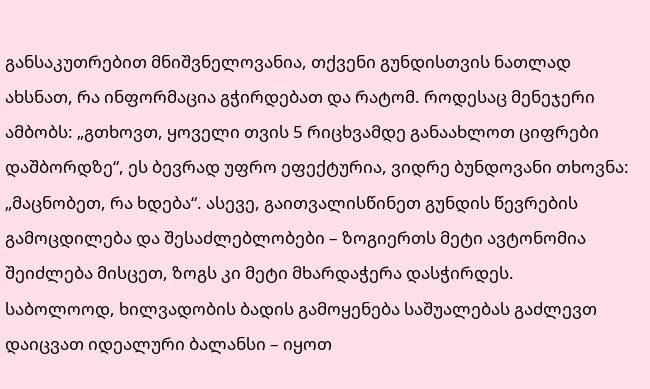განსაკუთრებით მნიშვნელოვანია, თქვენი გუნდისთვის ნათლად ახსნათ, რა ინფორმაცია გჭირდებათ და რატომ. როდესაც მენეჯერი ამბობს: „გთხოვთ, ყოველი თვის 5 რიცხვამდე განაახლოთ ციფრები დაშბორდზე“, ეს ბევრად უფრო ეფექტურია, ვიდრე ბუნდოვანი თხოვნა: „მაცნობეთ, რა ხდება“. ასევე, გაითვალისწინეთ გუნდის წევრების გამოცდილება და შესაძლებლობები – ზოგიერთს მეტი ავტონომია შეიძლება მისცეთ, ზოგს კი მეტი მხარდაჭერა დასჭირდეს.
საბოლოოდ, ხილვადობის ბადის გამოყენება საშუალებას გაძლევთ დაიცვათ იდეალური ბალანსი – იყოთ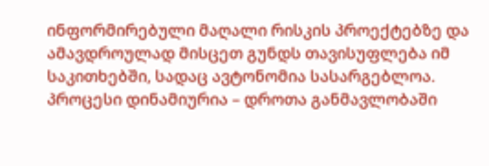ინფორმირებული მაღალი რისკის პროექტებზე და ამავდროულად მისცეთ გუნდს თავისუფლება იმ საკითხებში, სადაც ავტონომია სასარგებლოა. პროცესი დინამიურია – დროთა განმავლობაში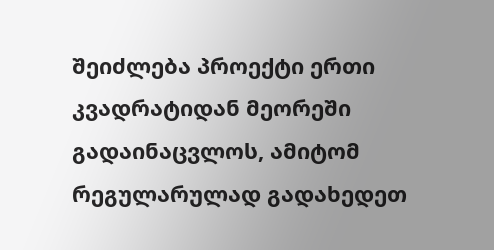შეიძლება პროექტი ერთი კვადრატიდან მეორეში გადაინაცვლოს, ამიტომ რეგულარულად გადახედეთ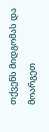თქვენს მიდგომას და მოარგეთ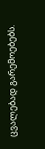ცვალებად გარემოებებს.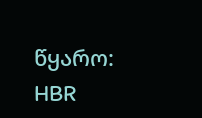წყარო: HBR